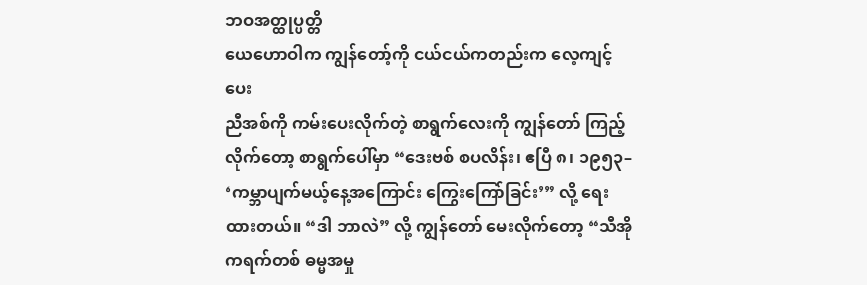ဘဝအတ္ထုပ္ပတ္တိ
ယေဟောဝါက ကျွန်တော့်ကို ငယ်ငယ်ကတည်းက လေ့ကျင့်ပေး
ညီအစ်ကို ကမ်းပေးလိုက်တဲ့ စာရွက်လေးကို ကျွန်တော် ကြည့်လိုက်တော့ စာရွက်ပေါ်မှာ “ဒေးဗစ် စပလိန်း၊ ဧပြီ ၈၊ ၁၉၅၃– ‘ကမ္ဘာပျက်မယ့်နေ့အကြောင်း ကြွေးကြော်ခြင်း’” လို့ ရေးထားတယ်။ “ဒါ ဘာလဲ” လို့ ကျွန်တော် မေးလိုက်တော့ “သီအိုကရက်တစ် ဓမ္မအမှု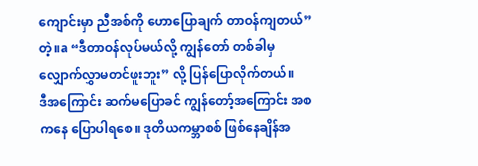ကျောင်းမှာ ညီအစ်ကို ဟောပြောချက် တာဝန်ကျတယ်” တဲ့။a “ဒီတာဝန်လုပ်မယ်လို့ ကျွန်တော် တစ်ခါမှ လျှောက်လွှာမတင်ဖူးဘူး” လို့ ပြန်ပြောလိုက်တယ်။
ဒီအကြောင်း ဆက်မပြောခင် ကျွန်တော့်အကြောင်း အစကနေ ပြောပါရစေ။ ဒုတိယကမ္ဘာစစ် ဖြစ်နေချိန်အ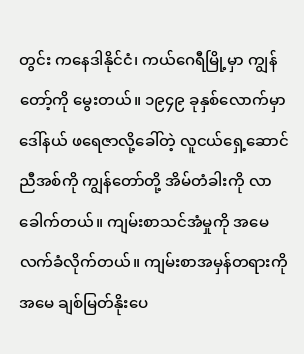တွင်း ကနေဒါနိုင်ငံ၊ ကယ်ဂေရီမြို့မှာ ကျွန်တော့်ကို မွေးတယ်။ ၁၉၄၉ ခုနှစ်လောက်မှာ ဒေါ်နယ် ဖရေဇာလို့ခေါ်တဲ့ လူငယ်ရှေ့ဆောင်ညီအစ်ကို ကျွန်တော်တို့ အိမ်တံခါးကို လာခေါက်တယ်။ ကျမ်းစာသင်အံမှုကို အမေ လက်ခံလိုက်တယ်။ ကျမ်းစာအမှန်တရားကို အမေ ချစ်မြတ်နိုးပေ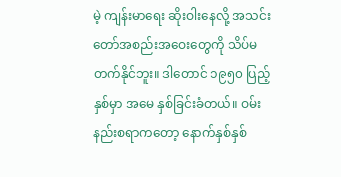မဲ့ ကျန်းမာရေး ဆိုးဝါးနေလို့ အသင်းတော်အစည်းအဝေးတွေကို သိပ်မတက်နိုင်ဘူး။ ဒါတောင် ၁၉၅၀ ပြည့်နှစ်မှာ အမေ နှစ်ခြင်းခံတယ်။ ဝမ်းနည်းစရာကတော့ နောက်နှစ်နှစ်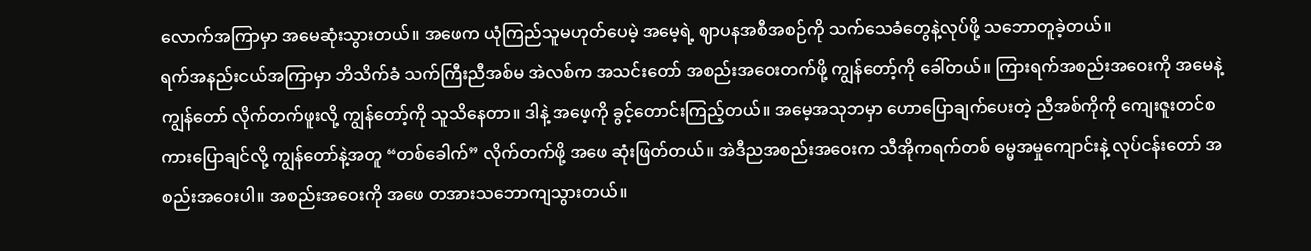လောက်အကြာမှာ အမေဆုံးသွားတယ်။ အဖေက ယုံကြည်သူမဟုတ်ပေမဲ့ အမေ့ရဲ့ ဈာပနအစီအစဉ်ကို သက်သေခံတွေနဲ့လုပ်ဖို့ သဘောတူခဲ့တယ်။
ရက်အနည်းငယ်အကြာမှာ ဘိသိက်ခံ သက်ကြီးညီအစ်မ အဲလစ်က အသင်းတော် အစည်းအဝေးတက်ဖို့ ကျွန်တော့်ကို ခေါ်တယ်။ ကြားရက်အစည်းအဝေးကို အမေနဲ့ ကျွန်တော် လိုက်တက်ဖူးလို့ ကျွန်တော့်ကို သူသိနေတာ။ ဒါနဲ့ အဖေ့ကို ခွင့်တောင်းကြည့်တယ်။ အမေ့အသုဘမှာ ဟောပြောချက်ပေးတဲ့ ညီအစ်ကိုကို ကျေးဇူးတင်စကားပြောချင်လို့ ကျွန်တော်နဲ့အတူ “တစ်ခေါက်” လိုက်တက်ဖို့ အဖေ ဆုံးဖြတ်တယ်။ အဲဒီညအစည်းအဝေးက သီအိုကရက်တစ် ဓမ္မအမှုကျောင်းနဲ့ လုပ်ငန်းတော် အစည်းအဝေးပါ။ အစည်းအဝေးကို အဖေ တအားသဘောကျသွားတယ်။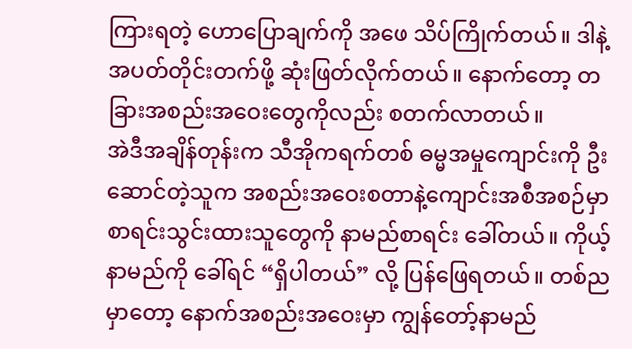ကြားရတဲ့ ဟောပြောချက်ကို အဖေ သိပ်ကြိုက်တယ်။ ဒါနဲ့ အပတ်တိုင်းတက်ဖို့ ဆုံးဖြတ်လိုက်တယ်။ နောက်တော့ တခြားအစည်းအဝေးတွေကိုလည်း စတက်လာတယ်။
အဲဒီအချိန်တုန်းက သီအိုကရက်တစ် ဓမ္မအမှုကျောင်းကို ဦးဆောင်တဲ့သူက အစည်းအဝေးစတာနဲ့ကျောင်းအစီအစဉ်မှာ စာရင်းသွင်းထားသူတွေကို နာမည်စာရင်း ခေါ်တယ်။ ကိုယ့်နာမည်ကို ခေါ်ရင် “ရှိပါတယ်” လို့ ပြန်ဖြေရတယ်။ တစ်ညမှာတော့ နောက်အစည်းအဝေးမှာ ကျွန်တော့်နာမည်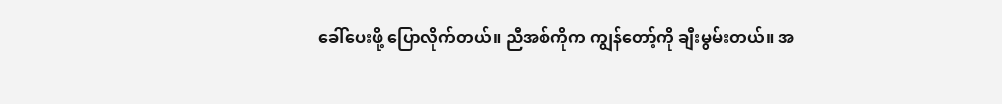ခေါ်ပေးဖို့ ပြောလိုက်တယ်။ ညီအစ်ကိုက ကျွန်တော့်ကို ချီးမွမ်းတယ်။ အ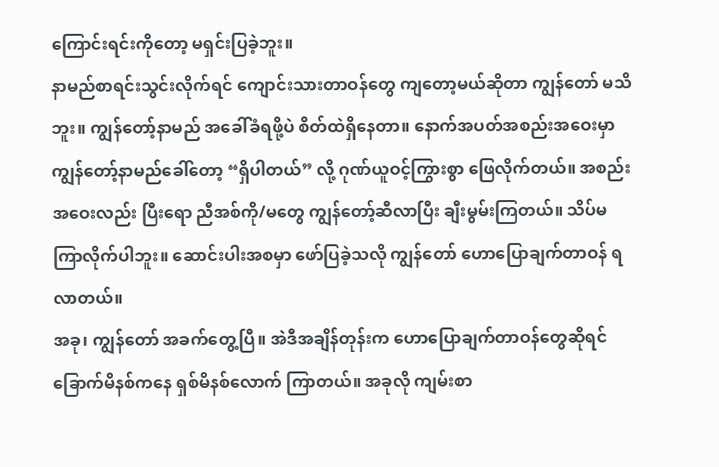ကြောင်းရင်းကိုတော့ မရှင်းပြခဲ့ဘူး။
နာမည်စာရင်းသွင်းလိုက်ရင် ကျောင်းသားတာဝန်တွေ ကျတော့မယ်ဆိုတာ ကျွန်တော် မသိဘူး။ ကျွန်တော့်နာမည် အခေါ်ခံရဖို့ပဲ စိတ်ထဲရှိနေတာ။ နောက်အပတ်အစည်းအဝေးမှာ ကျွန်တော့်နာမည်ခေါ်တော့ “ရှိပါတယ်” လို့ ဂုဏ်ယူဝင့်ကြွားစွာ ဖြေလိုက်တယ်။ အစည်းအဝေးလည်း ပြီးရော ညီအစ်ကို/မတွေ ကျွန်တော့်ဆီလာပြီး ချီးမွမ်းကြတယ်။ သိပ်မကြာလိုက်ပါဘူး။ ဆောင်းပါးအစမှာ ဖော်ပြခဲ့သလို ကျွန်တော် ဟောပြောချက်တာဝန် ရလာတယ်။
အခု၊ ကျွန်တော် အခက်တွေ့ပြီ။ အဲဒီအချိန်တုန်းက ဟောပြောချက်တာဝန်တွေဆိုရင် ခြောက်မိနစ်ကနေ ရှစ်မိနစ်လောက် ကြာတယ်။ အခုလို ကျမ်းစာ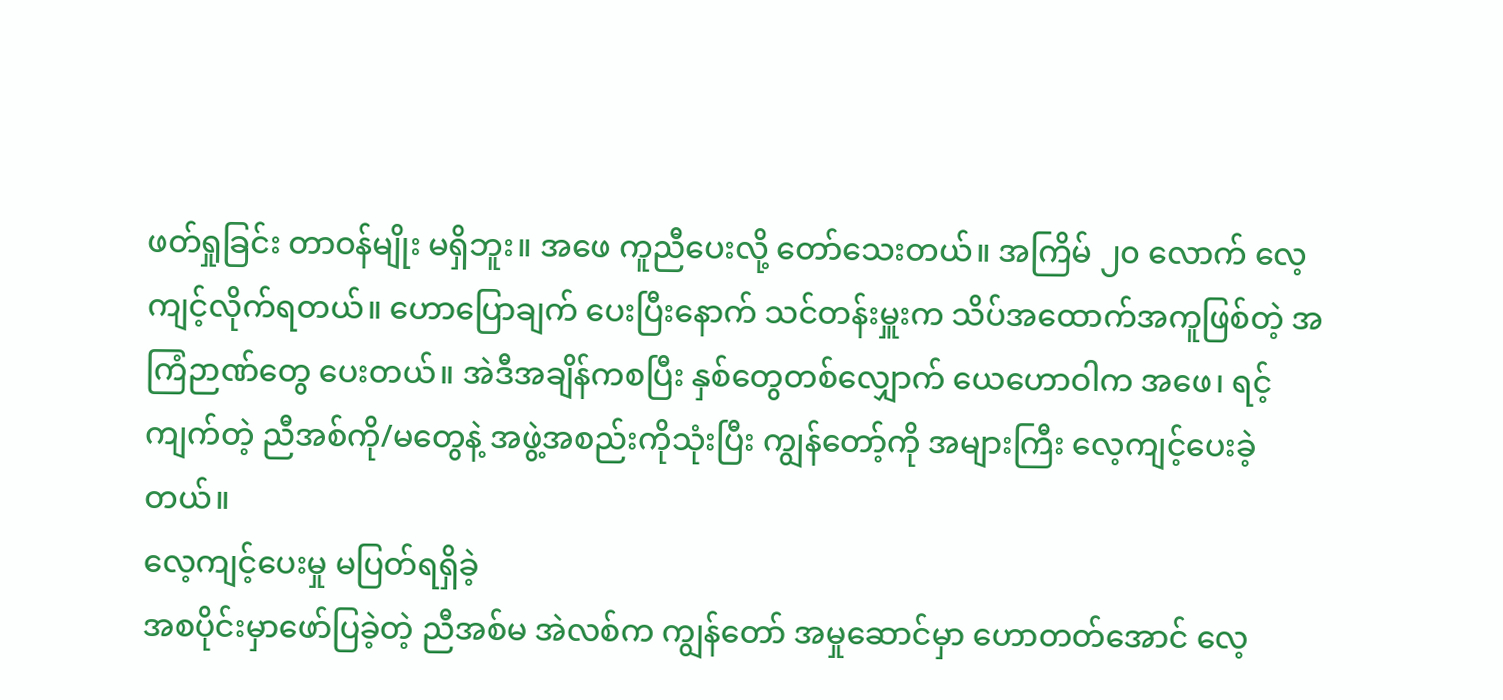ဖတ်ရှုခြင်း တာဝန်မျိုး မရှိဘူး။ အဖေ ကူညီပေးလို့ တော်သေးတယ်။ အကြိမ် ၂၀ လောက် လေ့ကျင့်လိုက်ရတယ်။ ဟောပြောချက် ပေးပြီးနောက် သင်တန်းမှူးက သိပ်အထောက်အကူဖြစ်တဲ့ အကြံဉာဏ်တွေ ပေးတယ်။ အဲဒီအချိန်ကစပြီး နှစ်တွေတစ်လျှောက် ယေဟောဝါက အဖေ၊ ရင့်ကျက်တဲ့ ညီအစ်ကို/မတွေနဲ့ အဖွဲ့အစည်းကိုသုံးပြီး ကျွန်တော့်ကို အများကြီး လေ့ကျင့်ပေးခဲ့တယ်။
လေ့ကျင့်ပေးမှု မပြတ်ရရှိခဲ့
အစပိုင်းမှာဖော်ပြခဲ့တဲ့ ညီအစ်မ အဲလစ်က ကျွန်တော် အမှုဆောင်မှာ ဟောတတ်အောင် လေ့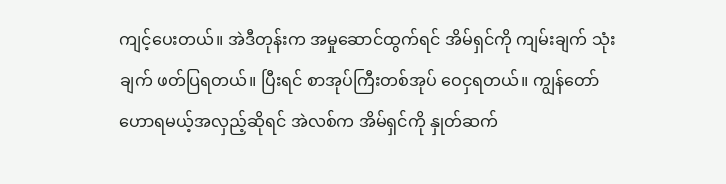ကျင့်ပေးတယ်။ အဲဒီတုန်းက အမှုဆောင်ထွက်ရင် အိမ်ရှင်ကို ကျမ်းချက် သုံးချက် ဖတ်ပြရတယ်။ ပြီးရင် စာအုပ်ကြီးတစ်အုပ် ဝေငှရတယ်။ ကျွန်တော် ဟောရမယ့်အလှည့်ဆိုရင် အဲလစ်က အိမ်ရှင်ကို နှုတ်ဆက်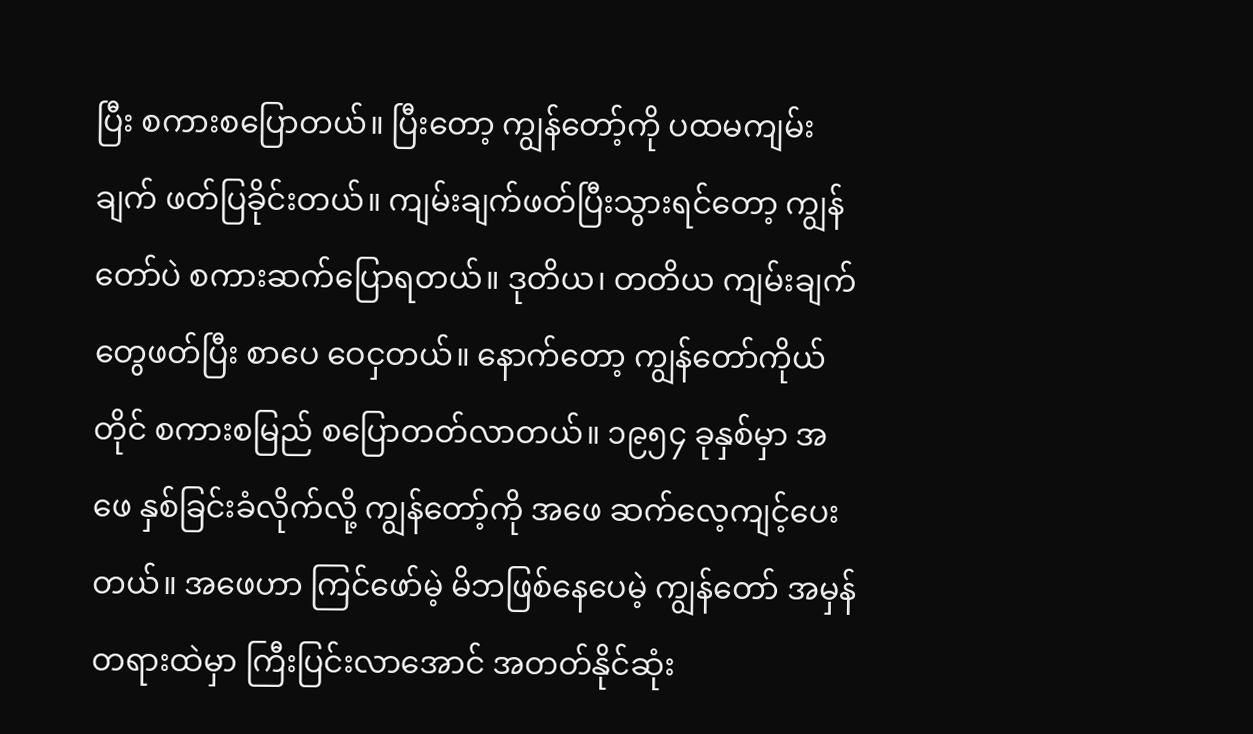ပြီး စကားစပြောတယ်။ ပြီးတော့ ကျွန်တော့်ကို ပထမကျမ်းချက် ဖတ်ပြခိုင်းတယ်။ ကျမ်းချက်ဖတ်ပြီးသွားရင်တော့ ကျွန်တော်ပဲ စကားဆက်ပြောရတယ်။ ဒုတိယ၊ တတိယ ကျမ်းချက်တွေဖတ်ပြီး စာပေ ဝေငှတယ်။ နောက်တော့ ကျွန်တော်ကိုယ်တိုင် စကားစမြည် စပြောတတ်လာတယ်။ ၁၉၅၄ ခုနှစ်မှာ အဖေ နှစ်ခြင်းခံလိုက်လို့ ကျွန်တော့်ကို အဖေ ဆက်လေ့ကျင့်ပေးတယ်။ အဖေဟာ ကြင်ဖော်မဲ့ မိဘဖြစ်နေပေမဲ့ ကျွန်တော် အမှန်တရားထဲမှာ ကြီးပြင်းလာအောင် အတတ်နိုင်ဆုံး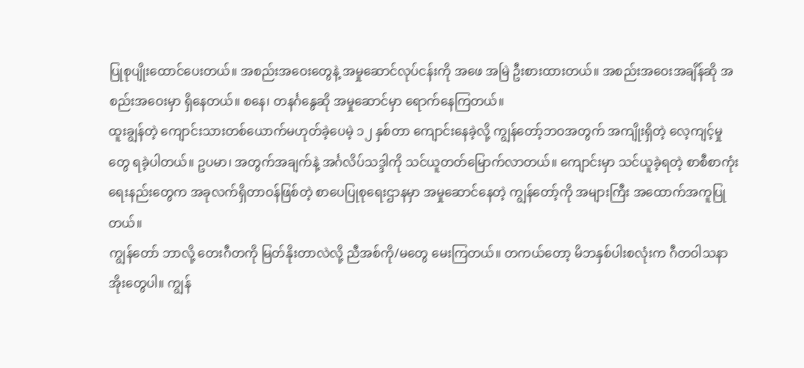ပြုစုပျိုးထောင်ပေးတယ်။ အစည်းအဝေးတွေနဲ့ အမှုဆောင်လုပ်ငန်းကို အဖေ အမြဲ ဦးစားထားတယ်။ အစည်းအဝေးအချိန်ဆို အစည်းအဝေးမှာ ရှိနေတယ်။ စနေ၊ တနင်္ဂနွေဆို အမှုဆောင်မှာ ရောက်နေကြတယ်။
ထူးချွန်တဲ့ ကျောင်းသားတစ်ယောက်မဟုတ်ခဲ့ပေမဲ့ ၁၂ နှစ်တာ ကျောင်းနေခဲ့လို့ ကျွန်တော့်ဘဝအတွက် အကျိုးရှိတဲ့ လေ့ကျင့်မှုတွေ ရခဲ့ပါတယ်။ ဥပမာ၊ အတွက်အချက်နဲ့ အင်္ဂလိပ်သဒ္ဒါကို သင်ယူတတ်မြောက်လာတယ်။ ကျောင်းမှာ သင်ယူခဲ့ရတဲ့ စာစီစာကုံးရေးနည်းတွေက အခုလက်ရှိတာဝန်ဖြစ်တဲ့ စာပေပြုစုရေးဌာနမှာ အမှုဆောင်နေတဲ့ ကျွန်တော့်ကို အများကြီး အထောက်အကူပြုတယ်။
ကျွန်တော် ဘာလို့ တေးဂီတကို မြတ်နိုးတာလဲလို့ ညီအစ်ကို/မတွေ မေးကြတယ်။ တကယ်တော့ မိဘနှစ်ပါးစလုံးက ဂီတဝါသနာအိုးတွေပါ။ ကျွန်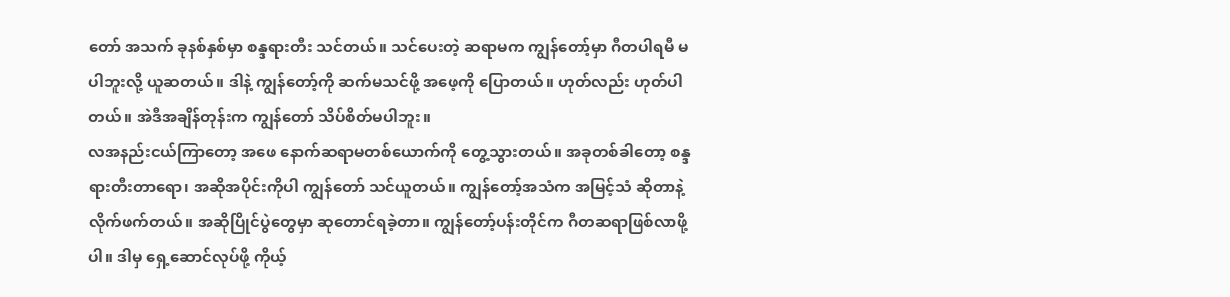တော် အသက် ခုနစ်နှစ်မှာ စန္ဒရားတီး သင်တယ်။ သင်ပေးတဲ့ ဆရာမက ကျွန်တော့်မှာ ဂီတပါရမီ မပါဘူးလို့ ယူဆတယ်။ ဒါနဲ့ ကျွန်တော့်ကို ဆက်မသင်ဖို့ အဖေ့ကို ပြောတယ်။ ဟုတ်လည်း ဟုတ်ပါတယ်။ အဲဒီအချိန်တုန်းက ကျွန်တော် သိပ်စိတ်မပါဘူး။
လအနည်းငယ်ကြာတော့ အဖေ နောက်ဆရာမတစ်ယောက်ကို တွေ့သွားတယ်။ အခုတစ်ခါတော့ စန္ဒရားတီးတာရော၊ အဆိုအပိုင်းကိုပါ ကျွန်တော် သင်ယူတယ်။ ကျွန်တော့်အသံက အမြင့်သံ ဆိုတာနဲ့ လိုက်ဖက်တယ်။ အဆိုပြိုင်ပွဲတွေမှာ ဆုတောင်ရခဲ့တာ။ ကျွန်တော့်ပန်းတိုင်က ဂီတဆရာဖြစ်လာဖို့ပါ။ ဒါမှ ရှေ့ဆောင်လုပ်ဖို့ ကိုယ့်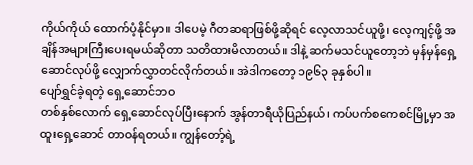ကိုယ်ကိုယ် ထောက်ပံ့နိုင်မှာ။ ဒါပေမဲ့ ဂီတဆရာဖြစ်ဖို့ဆိုရင် လေ့လာသင်ယူဖို့၊ လေ့ကျင့်ဖို့ အချိန်အများကြီးပေးရမယ်ဆိုတာ သတိထားမိလာတယ်။ ဒါနဲ့ ဆက်မသင်ယူတော့ဘဲ မှန်မှန်ရှေ့ဆောင်လုပ်ဖို့ လျှောက်လွှာတင်လိုက်တယ်။ အဲဒါကတော့ ၁၉၆၃ ခုနှစ်ပါ။
ပျော်ရွှင်ခဲ့ရတဲ့ ရှေ့ဆောင်ဘဝ
တစ်နှစ်လောက် ရှေ့ဆောင်လုပ်ပြီးနောက် အွန်တာရီယိုပြည်နယ်၊ ကပ်ပက်စကေစင်မြို့မှာ အထူးရှေ့ဆောင် တာဝန်ရတယ်။ ကျွန်တော့်ရဲ့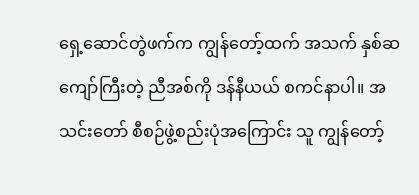ရှေ့ဆောင်တွဲဖက်က ကျွန်တော့်ထက် အသက် နှစ်ဆကျော်ကြီးတဲ့ ညီအစ်ကို ဒန်နီယယ် စကင်နာပါ။ အသင်းတော် စီစဉ်ဖွဲ့စည်းပုံအကြောင်း သူ ကျွန်တော့်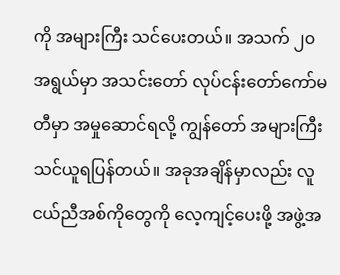ကို အများကြီး သင်ပေးတယ်။ အသက် ၂၀ အရွယ်မှာ အသင်းတော် လုပ်ငန်းတော်ကော်မတီမှာ အမှုဆောင်ရလို့ ကျွန်တော် အများကြီး သင်ယူရပြန်တယ်။ အခုအချိန်မှာလည်း လူငယ်ညီအစ်ကိုတွေကို လေ့ကျင့်ပေးဖို့ အဖွဲ့အ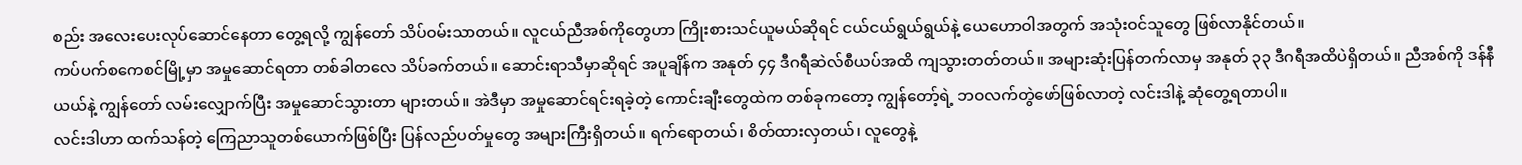စည်း အလေးပေးလုပ်ဆောင်နေတာ တွေ့ရလို့ ကျွန်တော် သိပ်ဝမ်းသာတယ်။ လူငယ်ညီအစ်ကိုတွေဟာ ကြိုးစားသင်ယူမယ်ဆိုရင် ငယ်ငယ်ရွယ်ရွယ်နဲ့ ယေဟောဝါအတွက် အသုံးဝင်သူတွေ ဖြစ်လာနိုင်တယ်။
ကပ်ပက်စကေစင်မြို့မှာ အမှုဆောင်ရတာ တစ်ခါတလေ သိပ်ခက်တယ်။ ဆောင်းရာသီမှာဆိုရင် အပူချိန်က အနုတ် ၄၄ ဒီဂရီဆဲလ်စီယပ်အထိ ကျသွားတတ်တယ်။ အများဆုံးပြန်တက်လာမှ အနုတ် ၃၃ ဒီဂရီအထိပဲရှိတယ်။ ညီအစ်ကို ဒန်နီယယ်နဲ့ ကျွန်တော် လမ်းလျှောက်ပြီး အမှုဆောင်သွားတာ များတယ်။ အဲဒီမှာ အမှုဆောင်ရင်းရခဲ့တဲ့ ကောင်းချီးတွေထဲက တစ်ခုကတော့ ကျွန်တော့်ရဲ့ ဘဝလက်တွဲဖော်ဖြစ်လာတဲ့ လင်းဒါနဲ့ ဆုံတွေ့ရတာပါ။
လင်းဒါဟာ ထက်သန်တဲ့ ကြေညာသူတစ်ယောက်ဖြစ်ပြီး ပြန်လည်ပတ်မှုတွေ အများကြီးရှိတယ်။ ရက်ရောတယ်၊ စိတ်ထားလှတယ်၊ လူတွေနဲ့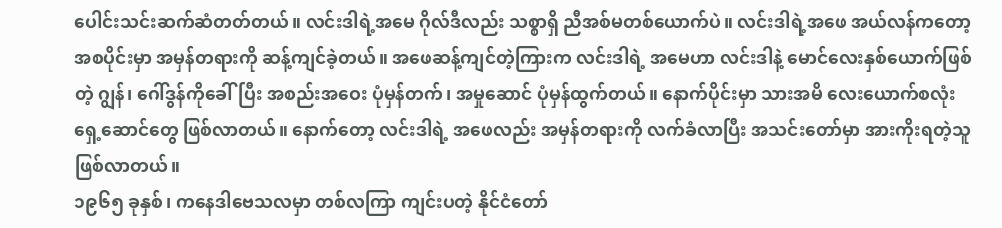ပေါင်းသင်းဆက်ဆံတတ်တယ်။ လင်းဒါရဲ့အမေ ဂိုလ်ဒီလည်း သစ္စာရှိ ညီအစ်မတစ်ယောက်ပဲ။ လင်းဒါရဲ့အဖေ အယ်လန်ကတော့ အစပိုင်းမှာ အမှန်တရားကို ဆန့်ကျင်ခဲ့တယ်။ အဖေဆန့်ကျင်တဲ့ကြားက လင်းဒါရဲ့ အမေဟာ လင်းဒါနဲ့ မောင်လေးနှစ်ယောက်ဖြစ်တဲ့ ဂျွန်၊ ဂေါ်ဒွန်ကိုခေါ်ပြီး အစည်းအဝေး ပုံမှန်တက်၊ အမှုဆောင် ပုံမှန်ထွက်တယ်။ နောက်ပိုင်းမှာ သားအမိ လေးယောက်စလုံး ရှေ့ဆောင်တွေ ဖြစ်လာတယ်။ နောက်တော့ လင်းဒါရဲ့ အဖေလည်း အမှန်တရားကို လက်ခံလာပြီး အသင်းတော်မှာ အားကိုးရတဲ့သူ ဖြစ်လာတယ်။
၁၉၆၅ ခုနှစ်၊ ကနေဒါဗေသလမှာ တစ်လကြာ ကျင်းပတဲ့ နိုင်ငံတော်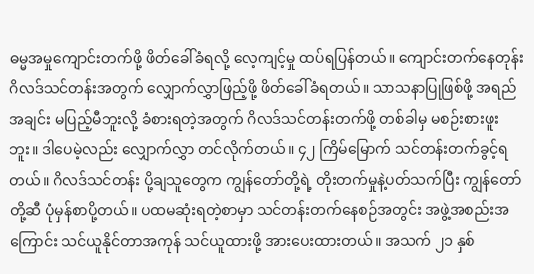ဓမ္မအမှုကျောင်းတက်ဖို့ ဖိတ်ခေါ်ခံရလို့ လေ့ကျင့်မှု ထပ်ရပြန်တယ်။ ကျောင်းတက်နေတုန်း ဂိလဒ်သင်တန်းအတွက် လျှောက်လွှာဖြည့်ဖို့ ဖိတ်ခေါ်ခံရတယ်။ သာသနာပြုဖြစ်ဖို့ အရည်အချင်း မပြည့်မီဘူးလို့ ခံစားရတဲ့အတွက် ဂိလဒ်သင်တန်းတက်ဖို့ တစ်ခါမှ မစဉ်းစားဖူးဘူး။ ဒါပေမဲ့လည်း လျှောက်လွှာ တင်လိုက်တယ်။ ၄၂ ကြိမ်မြောက် သင်တန်းတက်ခွင့်ရတယ်။ ဂိလဒ်သင်တန်း ပို့ချသူတွေက ကျွန်တော်တို့ရဲ့ တိုးတက်မှုနဲ့ပတ်သက်ပြီး ကျွန်တော်တို့ဆီ ပုံမှန်စာပို့တယ်။ ပထမဆုံးရတဲ့စာမှာ သင်တန်းတက်နေစဉ်အတွင်း အဖွဲ့အစည်းအကြောင်း သင်ယူနိုင်တာအကုန် သင်ယူထားဖို့ အားပေးထားတယ်။ အသက် ၂၁ နှစ်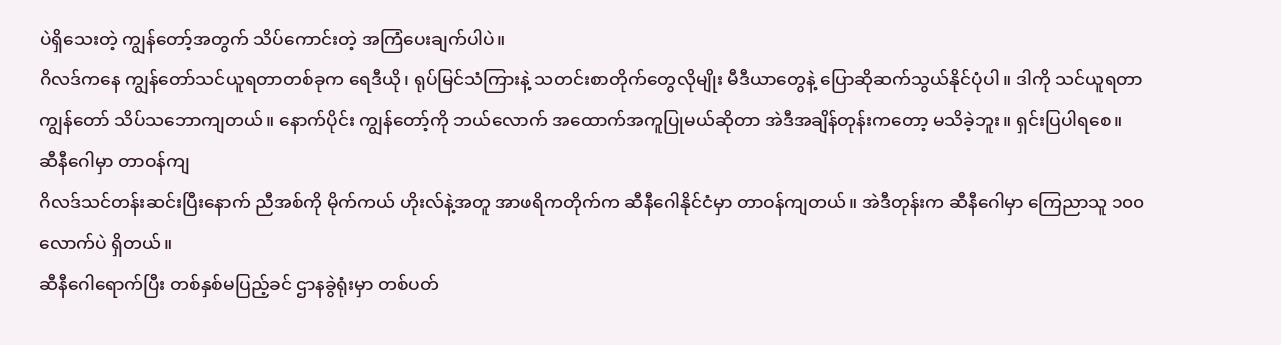ပဲရှိသေးတဲ့ ကျွန်တော့်အတွက် သိပ်ကောင်းတဲ့ အကြံပေးချက်ပါပဲ။
ဂိလဒ်ကနေ ကျွန်တော်သင်ယူရတာတစ်ခုက ရေဒီယို၊ ရုပ်မြင်သံကြားနဲ့ သတင်းစာတိုက်တွေလိုမျိုး မီဒီယာတွေနဲ့ ပြောဆိုဆက်သွယ်နိုင်ပုံပါ။ ဒါကို သင်ယူရတာ ကျွန်တော် သိပ်သဘောကျတယ်။ နောက်ပိုင်း ကျွန်တော့်ကို ဘယ်လောက် အထောက်အကူပြုမယ်ဆိုတာ အဲဒီအချိန်တုန်းကတော့ မသိခဲ့ဘူး။ ရှင်းပြပါရစေ။
ဆီနီဂေါမှာ တာဝန်ကျ
ဂိလဒ်သင်တန်းဆင်းပြီးနောက် ညီအစ်ကို မိုက်ကယ် ဟိုးလ်နဲ့အတူ အာဖရိကတိုက်က ဆီနီဂေါနိုင်ငံမှာ တာဝန်ကျတယ်။ အဲဒီတုန်းက ဆီနီဂေါမှာ ကြေညာသူ ၁၀၀ လောက်ပဲ ရှိတယ်။
ဆီနီဂေါရောက်ပြီး တစ်နှစ်မပြည့်ခင် ဌာနခွဲရုံးမှာ တစ်ပတ်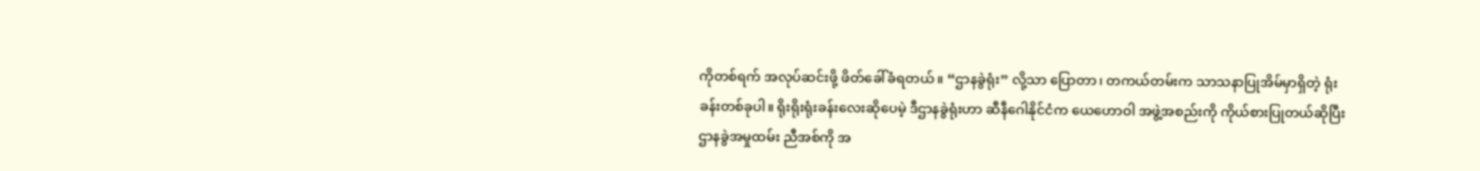ကိုတစ်ရက် အလုပ်ဆင်းဖို့ ဖိတ်ခေါ်ခံရတယ်။ “ဌာနခွဲရုံး” လို့သာ ပြောတာ၊ တကယ်တမ်းက သာသနာပြုအိမ်မှာရှိတဲ့ ရုံးခန်းတစ်ခုပါ။ ရိုးရိုးရုံးခန်းလေးဆိုပေမဲ့ ဒီဌာနခွဲရုံးဟာ ဆီနီဂေါနိုင်ငံက ယေဟောဝါ အဖွဲ့အစည်းကို ကိုယ်စားပြုတယ်ဆိုပြီး ဌာနခွဲအမှုထမ်း ညီအစ်ကို အ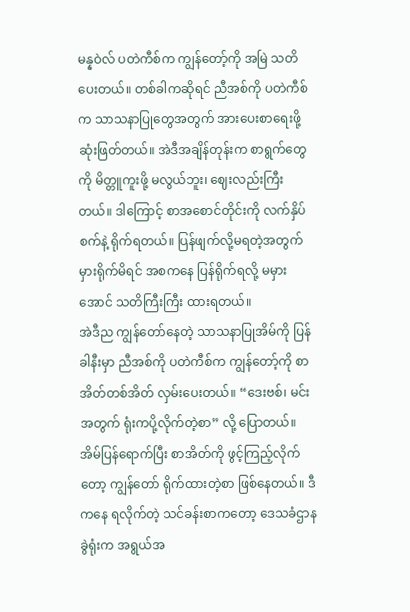မန္နဝဲလ် ပတဲကီစ်က ကျွန်တော့်ကို အမြဲ သတိပေးတယ်။ တစ်ခါကဆိုရင် ညီအစ်ကို ပတဲကီစ်က သာသနာပြုတွေအတွက် အားပေးစာရေးဖို့ ဆုံးဖြတ်တယ်။ အဲဒီအချိန်တုန်းက စာရွက်တွေကို မိတ္တူကူးဖို့ မလွယ်ဘူး၊ ဈေးလည်းကြီးတယ်။ ဒါကြောင့် စာအစောင်တိုင်းကို လက်နှိပ်စက်နဲ့ ရိုက်ရတယ်။ ပြန်ဖျက်လို့မရတဲ့အတွက် မှားရိုက်မိရင် အစကနေ ပြန်ရိုက်ရလို့ မမှားအောင် သတိကြီးကြီး ထားရတယ်။
အဲဒီည ကျွန်တော်နေတဲ့ သာသနာပြုအိမ်ကို ပြန်ခါနီးမှာ ညီအစ်ကို ပတဲကီစ်က ကျွန်တော့်ကို စာအိတ်တစ်အိတ် လှမ်းပေးတယ်။ “ဒေးဗစ်၊ မင်းအတွက် ရုံးကပို့လိုက်တဲ့စာ” လို့ ပြောတယ်။ အိမ်ပြန်ရောက်ပြီး စာအိတ်ကို ဖွင့်ကြည့်လိုက်တော့ ကျွန်တော် ရိုက်ထားတဲ့စာ ဖြစ်နေတယ်။ ဒီကနေ ရလိုက်တဲ့ သင်ခန်းစာကတော့ ဒေသခံဌာနခွဲရုံးက အရွယ်အ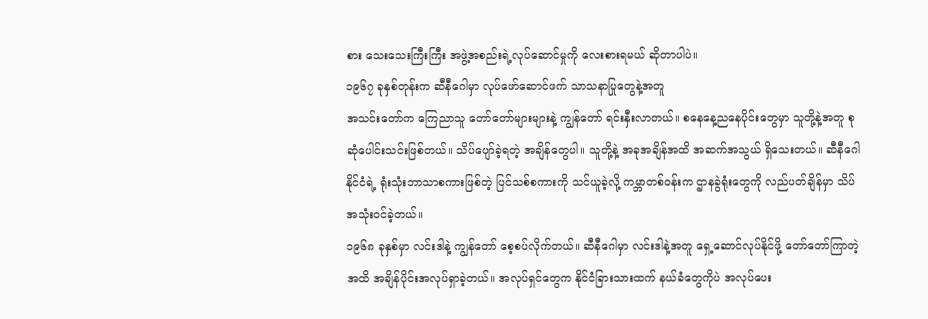စား သေးသေးကြီးကြီး အဖွဲ့အစည်းရဲ့လုပ်ဆောင်မှုကို လေးစားရမယ် ဆိုတာပါပဲ။
၁၉၆၇ ခုနှစ်တုန်းက ဆီနီဂေါမှာ လုပ်ဖော်ဆောင်ဖက် သာသနာပြုတွေနဲ့အတူ
အသင်းတော်က ကြေညာသူ တော်တော်များများနဲ့ ကျွန်တော် ရင်းနှီးလာတယ်။ စနေနေ့ညနေပိုင်းတွေမှာ သူတို့နဲ့အတူ စုဆုံပေါင်းသင်းဖြစ်တယ်။ သိပ်ပျော်ခဲ့ရတဲ့ အချိန်တွေပါ။ သူတို့နဲ့ အခုအချိန်အထိ အဆက်အသွယ် ရှိသေးတယ်။ ဆီနီဂေါနိုင်ငံရဲ့ ရုံးသုံးဘာသာစကားဖြစ်တဲ့ ပြင်သစ်စကားကို သင်ယူခဲ့လို့ ကမ္ဘာတစ်ဝန်းက ဌာနခွဲရုံးတွေကို လည်ပတ်ချိန်မှာ သိပ်အသုံးဝင်ခဲ့တယ်။
၁၉၆၈ ခုနှစ်မှာ လင်းဒါနဲ့ ကျွန်တော် စေ့စပ်လိုက်တယ်။ ဆီနီဂေါမှာ လင်းဒါနဲ့အတူ ရှေ့ဆောင်လုပ်နိုင်ဖို့ တော်တော်ကြာတဲ့အထိ အချိန်ပိုင်းအလုပ်ရှာခဲ့တယ်။ အလုပ်ရှင်တွေက နိုင်ငံခြားသားထက် နယ်ခံတွေကိုပဲ အလုပ်ပေး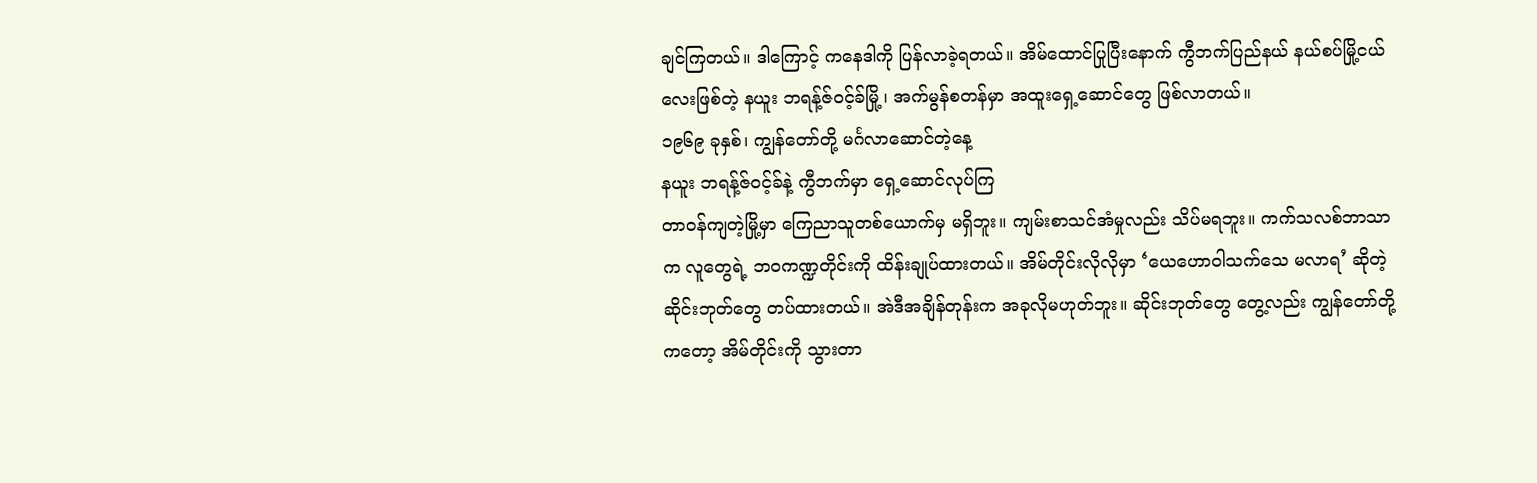ချင်ကြတယ်။ ဒါကြောင့် ကနေဒါကို ပြန်လာခဲ့ရတယ်။ အိမ်ထောင်ပြုပြီးနောက် ကွီဘက်ပြည်နယ် နယ်စပ်မြို့ငယ်လေးဖြစ်တဲ့ နယူး ဘရန့်ဇ်ဝင့်ခ်မြို့၊ အက်မွန်စတန်မှာ အထူးရှေ့ဆောင်တွေ ဖြစ်လာတယ်။
၁၉၆၉ ခုနှစ်၊ ကျွန်တော်တို့ မင်္ဂလာဆောင်တဲ့နေ့
နယူး ဘရန့်ဇ်ဝင့်ခ်နဲ့ ကွီဘက်မှာ ရှေ့ဆောင်လုပ်ကြ
တာဝန်ကျတဲ့မြို့မှာ ကြေညာသူတစ်ယောက်မှ မရှိဘူး။ ကျမ်းစာသင်အံမှုလည်း သိပ်မရဘူး။ ကက်သလစ်ဘာသာက လူတွေရဲ့ ဘဝကဏ္ဍတိုင်းကို ထိန်းချုပ်ထားတယ်။ အိမ်တိုင်းလိုလိုမှာ ‘ယေဟောဝါသက်သေ မလာရ’ ဆိုတဲ့ ဆိုင်းဘုတ်တွေ တပ်ထားတယ်။ အဲဒီအချိန်တုန်းက အခုလိုမဟုတ်ဘူး။ ဆိုင်းဘုတ်တွေ တွေ့လည်း ကျွန်တော်တို့ကတော့ အိမ်တိုင်းကို သွားတာ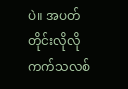ပဲ။ အပတ်တိုင်းလိုလို ကက်သလစ်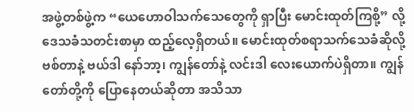အဖွဲ့တစ်ဖွဲ့က “ယေဟောဝါသက်သေတွေကို ရှာပြီး မောင်းထုတ်ကြစို့” လို့ ဒေသခံသတင်းစာမှာ ထည့်လေ့ရှိတယ်။ မောင်းထုတ်စရာသက်သေခံဆိုလို့ ဗစ်တာနဲ့ ဗယ်ဒါ နော်ဘာ့၊ ကျွန်တော်နဲ့ လင်းဒါ လေးယောက်ပဲရှိတာ။ ကျွန်တော်တို့ကို ပြောနေတယ်ဆိုတာ အသိသာ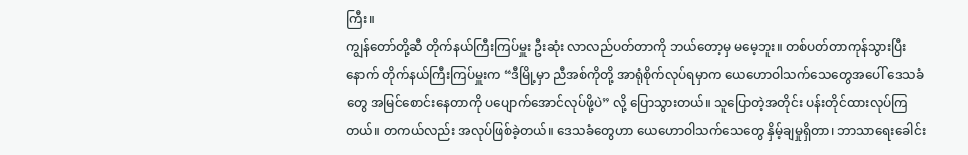ကြီး။
ကျွန်တော်တို့ဆီ တိုက်နယ်ကြီးကြပ်မှူး ဦးဆုံး လာလည်ပတ်တာကို ဘယ်တော့မှ မမေ့ဘူး။ တစ်ပတ်တာကုန်သွားပြီးနောက် တိုက်နယ်ကြီးကြပ်မှူးက “ဒီမြို့မှာ ညီအစ်ကိုတို့ အာရုံစိုက်လုပ်ရမှာက ယေဟောဝါသက်သေတွေအပေါ် ဒေသခံတွေ အမြင်စောင်းနေတာကို ပပျောက်အောင်လုပ်ဖို့ပဲ” လို့ ပြောသွားတယ်။ သူပြောတဲ့အတိုင်း ပန်းတိုင်ထားလုပ်ကြတယ်။ တကယ်လည်း အလုပ်ဖြစ်ခဲ့တယ်။ ဒေသခံတွေဟာ ယေဟောဝါသက်သေတွေ နှိမ့်ချမှုရှိတာ၊ ဘာသာရေးခေါင်း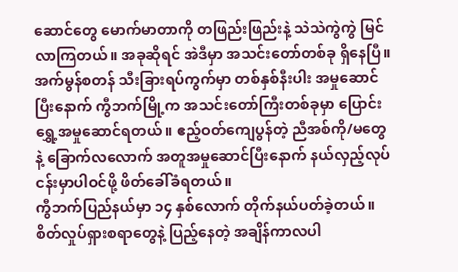ဆောင်တွေ မောက်မာတာကို တဖြည်းဖြည်းနဲ့ သဲသဲကွဲကွဲ မြင်လာကြတယ်။ အခုဆိုရင် အဲဒီမှာ အသင်းတော်တစ်ခု ရှိနေပြီ။
အက်မွန်စတန် သီးခြားရပ်ကွက်မှာ တစ်နှစ်နီးပါး အမှုဆောင်ပြီးနောက် ကွီဘက်မြို့က အသင်းတော်ကြီးတစ်ခုမှာ ပြောင်းရွှေ့အမှုဆောင်ရတယ်။ ဧည့်ဝတ်ကျေပွန်တဲ့ ညီအစ်ကို/မတွေနဲ့ ခြောက်လလောက် အတူအမှုဆောင်ပြီးနောက် နယ်လှည့်လုပ်ငန်းမှာပါဝင်ဖို့ ဖိတ်ခေါ်ခံရတယ်။
ကွီဘက်ပြည်နယ်မှာ ၁၄ နှစ်လောက် တိုက်နယ်ပတ်ခဲ့တယ်။ စိတ်လှုပ်ရှားစရာတွေနဲ့ ပြည့်နေတဲ့ အချိန်ကာလပါ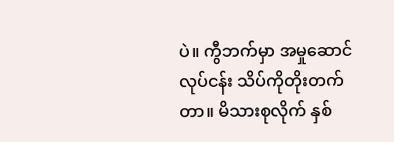ပဲ။ ကွီဘက်မှာ အမှုဆောင်လုပ်ငန်း သိပ်ကိုတိုးတက်တာ။ မိသားစုလိုက် နှစ်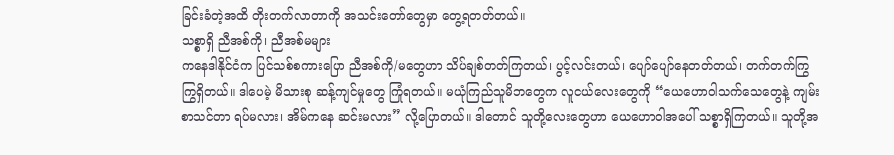ခြင်းခံတဲ့အထိ တိုးတက်လာတာကို အသင်းတော်တွေမှာ တွေ့ရတတ်တယ်။
သစ္စာရှိ ညီအစ်ကို၊ ညီအစ်မများ
ကနေဒါနိုင်ငံက ပြင်သစ်စကားပြော ညီအစ်ကို/မတွေဟာ သိပ်ချစ်တတ်ကြတယ်၊ ပွင့်လင်းတယ်၊ ပျော်ပျော်နေတတ်တယ်၊ တက်တက်ကြွကြွရှိတယ်။ ဒါပေမဲ့ မိသားစု ဆန့်ကျင်မှုတွေ ကြုံရတယ်။ မယုံကြည်သူမိဘတွေက လူငယ်လေးတွေကို “ယေဟောဝါသက်သေတွေနဲ့ ကျမ်းစာသင်တာ ရပ်မလား၊ အိမ်ကနေ ဆင်းမလား” လို့ပြောတယ်။ ဒါတောင် သူတို့လေးတွေဟာ ယေဟောဝါအပေါ် သစ္စာရှိကြတယ်။ သူတို့အ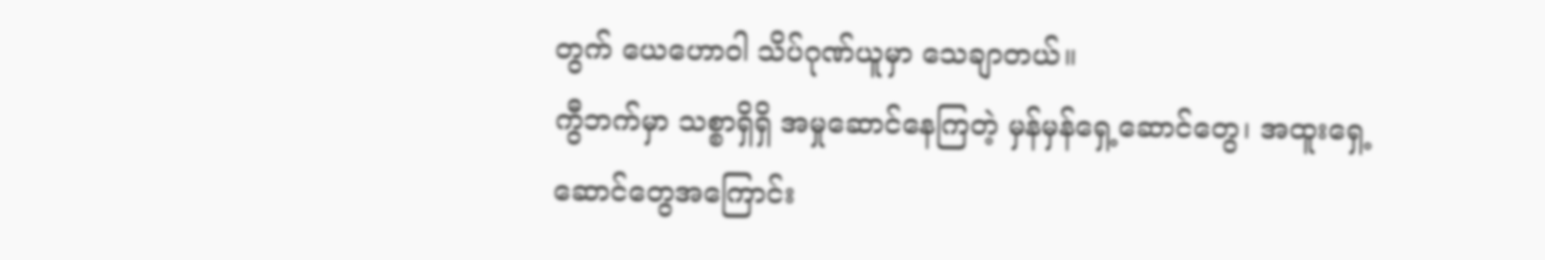တွက် ယေဟောဝါ သိပ်ဂုဏ်ယူမှာ သေချာတယ်။
ကွီဘက်မှာ သစ္စာရှိရှိ အမှုဆောင်နေကြတဲ့ မှန်မှန်ရှေ့ဆောင်တွေ၊ အထူးရှေ့ဆောင်တွေအကြောင်း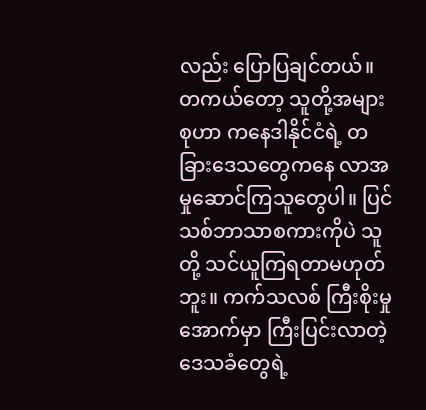လည်း ပြောပြချင်တယ်။ တကယ်တော့ သူတို့အများစုဟာ ကနေဒါနိုင်ငံရဲ့ တခြားဒေသတွေကနေ လာအမှုဆောင်ကြသူတွေပါ။ ပြင်သစ်ဘာသာစကားကိုပဲ သူတို့ သင်ယူကြရတာမဟုတ်ဘူး။ ကက်သလစ် ကြီးစိုးမှုအောက်မှာ ကြီးပြင်းလာတဲ့ ဒေသခံတွေရဲ့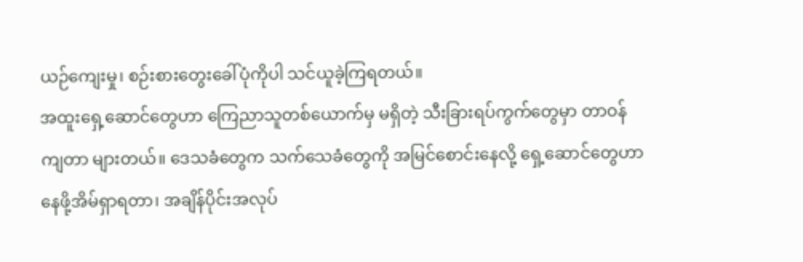ယဉ်ကျေးမှု၊ စဉ်းစားတွေးခေါ်ပုံကိုပါ သင်ယူခဲ့ကြရတယ်။
အထူးရှေ့ဆောင်တွေဟာ ကြေညာသူတစ်ယောက်မှ မရှိတဲ့ သီးခြားရပ်ကွက်တွေမှာ တာဝန်ကျတာ များတယ်။ ဒေသခံတွေက သက်သေခံတွေကို အမြင်စောင်းနေလို့ ရှေ့ဆောင်တွေဟာ နေဖို့အိမ်ရှာရတာ၊ အချိန်ပိုင်းအလုပ်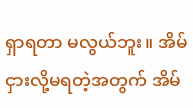ရှာရတာ မလွယ်ဘူး။ အိမ်ငှားလို့မရတဲ့အတွက် အိမ်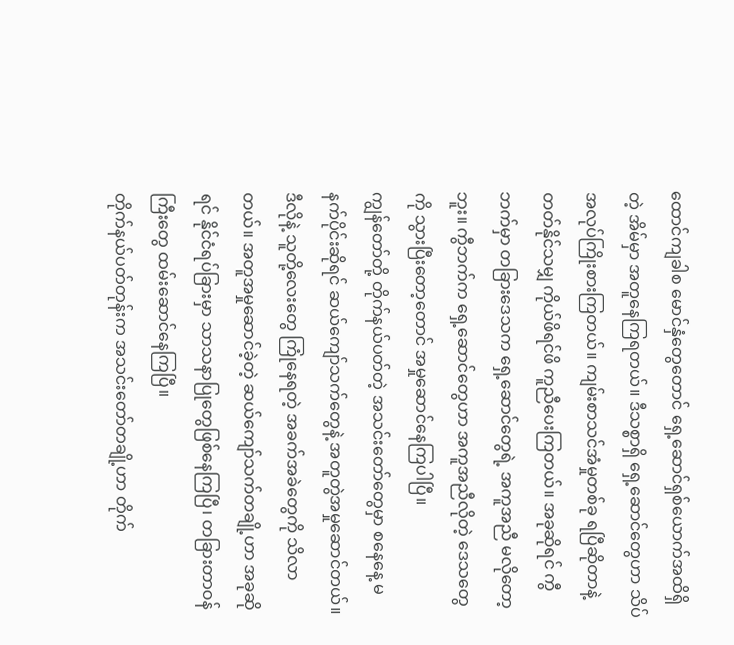ထောင်ကျခါစ မောင်နှံတွေတောင် ရှေ့ဆောင်ရှစ်ယောက်အထိရှိတဲ့ အိမ်မှာ အတူနေကြရတယ်။ ဒီသစ္စာရှိ ရှေ့ဆောင်တွေဟာ သိပ်အလုပ်ကြိုးစားကြတယ်။ ကျမ်းစာသင်အံမှုတစ်ခု ရပြီဆိုတာနဲ့ တတ်နိုင်သမျှ ကိုယ်ဖိရင်ဖိ ကူညီပေးကြတယ်။ အခုဆိုရင် ကွီဘက်မှာ တခြားဒေသက ရှေ့ဆောင်တွေရဲ့ အကူအညီ မလိုတော့ဘူး။ ကွီဘက်က ရှေ့ဆောင်တွေဟာ အကူအညီလိုတဲ့ ဒေသတွေကို သွားပြီးတော့တောင် အမှုဆောင်နေကြပါပြီ။
ကျွန်တော်တို့ တိုက်နယ်ပတ်တဲ့ အသင်းတော်တွေမှာ စနေနေ့ မနက်ပိုင်းဆိုရင် ဆယ်ကျော်သက်တွေနဲ့ အတူတွဲအမှုဆောင်တယ်။ ဒီလိုနဲ့ သူတို့လေးတွေ ကြုံနေရတဲ့ အခက်အခဲတွေကို သိလာတယ်။ အတူအမှုဆောင်ခဲ့တဲ့ ဆယ်ကျော်သက်တချို့ဟာ အခုဆိုရင် နိုင်ငံရပ်ခြားမှာ သာသနာပြုတွေဖြစ်နေကြပြီ၊ တခြားတာဝန်ကြီးတွေ ထမ်းဆောင်နေကြပြီ။
တိုက်နယ်ပတ်တုန်းက အသင်းတော်တချို့ဟာ တိုက်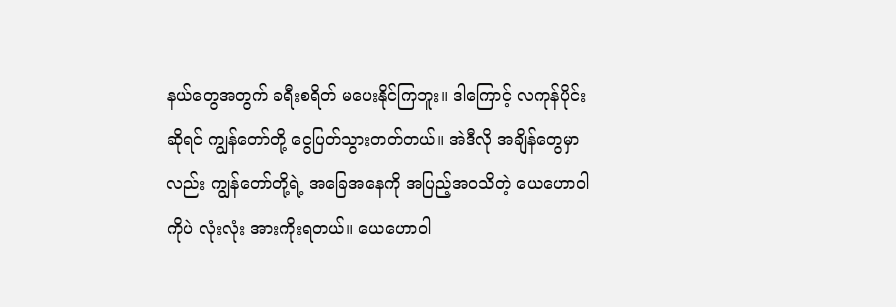နယ်တွေအတွက် ခရီးစရိတ် မပေးနိုင်ကြဘူး။ ဒါကြောင့် လကုန်ပိုင်းဆိုရင် ကျွန်တော်တို့ ငွေပြတ်သွားတတ်တယ်။ အဲဒီလို အချိန်တွေမှာလည်း ကျွန်တော်တို့ရဲ့ အခြေအနေကို အပြည့်အဝသိတဲ့ ယေဟောဝါကိုပဲ လုံးလုံး အားကိုးရတယ်။ ယေဟောဝါ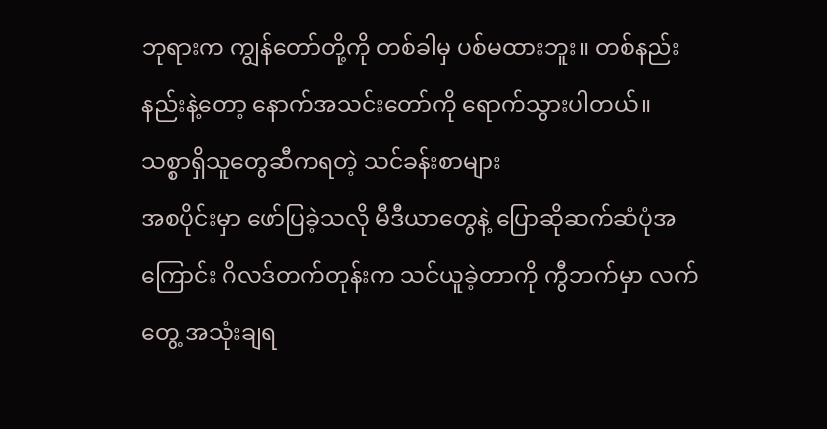ဘုရားက ကျွန်တော်တို့ကို တစ်ခါမှ ပစ်မထားဘူး။ တစ်နည်းနည်းနဲ့တော့ နောက်အသင်းတော်ကို ရောက်သွားပါတယ်။
သစ္စာရှိသူတွေဆီကရတဲ့ သင်ခန်းစာများ
အစပိုင်းမှာ ဖော်ပြခဲ့သလို မီဒီယာတွေနဲ့ ပြောဆိုဆက်ဆံပုံအကြောင်း ဂိလဒ်တက်တုန်းက သင်ယူခဲ့တာကို ကွီဘက်မှာ လက်တွေ့ အသုံးချရ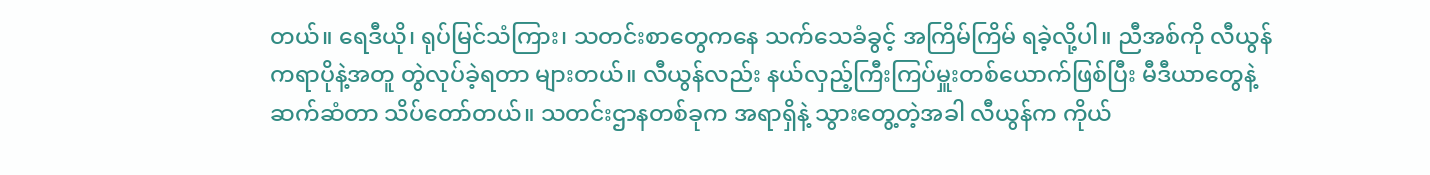တယ်။ ရေဒီယို၊ ရုပ်မြင်သံကြား၊ သတင်းစာတွေကနေ သက်သေခံခွင့် အကြိမ်ကြိမ် ရခဲ့လို့ပါ။ ညီအစ်ကို လီယွန် ကရာပိုနဲ့အတူ တွဲလုပ်ခဲ့ရတာ များတယ်။ လီယွန်လည်း နယ်လှည့်ကြီးကြပ်မှူးတစ်ယောက်ဖြစ်ပြီး မီဒီယာတွေနဲ့ ဆက်ဆံတာ သိပ်တော်တယ်။ သတင်းဌာနတစ်ခုက အရာရှိနဲ့ သွားတွေ့တဲ့အခါ လီယွန်က ကိုယ်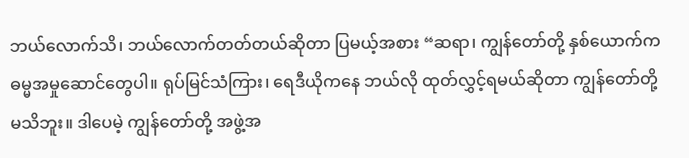ဘယ်လောက်သိ၊ ဘယ်လောက်တတ်တယ်ဆိုတာ ပြမယ့်အစား “ဆရာ၊ ကျွန်တော်တို့ နှစ်ယောက်က ဓမ္မအမှုဆောင်တွေပါ။ ရုပ်မြင်သံကြား၊ ရေဒီယိုကနေ ဘယ်လို ထုတ်လွှင့်ရမယ်ဆိုတာ ကျွန်တော်တို့ မသိဘူး။ ဒါပေမဲ့ ကျွန်တော်တို့ အဖွဲ့အ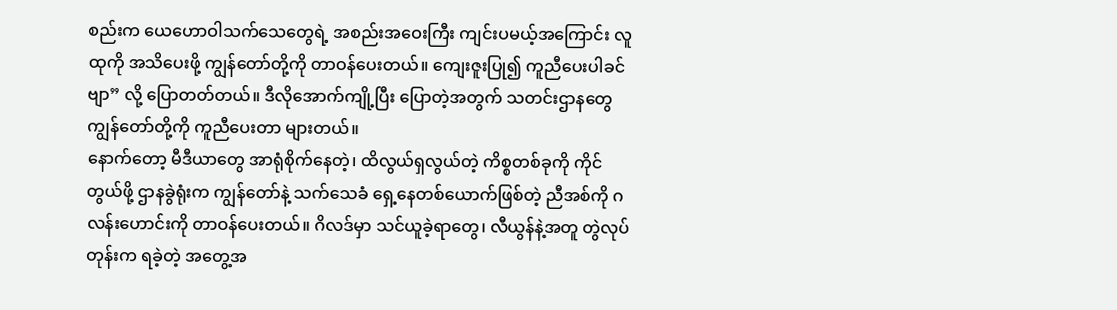စည်းက ယေဟောဝါသက်သေတွေရဲ့ အစည်းအဝေးကြီး ကျင်းပမယ့်အကြောင်း လူထုကို အသိပေးဖို့ ကျွန်တော်တို့ကို တာဝန်ပေးတယ်။ ကျေးဇူးပြု၍ ကူညီပေးပါခင်ဗျာ” လို့ ပြောတတ်တယ်။ ဒီလိုအောက်ကျို့ပြီး ပြောတဲ့အတွက် သတင်းဌာနတွေ ကျွန်တော်တို့ကို ကူညီပေးတာ များတယ်။
နောက်တော့ မီဒီယာတွေ အာရုံစိုက်နေတဲ့၊ ထိလွယ်ရှလွယ်တဲ့ ကိစ္စတစ်ခုကို ကိုင်တွယ်ဖို့ ဌာနခွဲရုံးက ကျွန်တော်နဲ့ သက်သေခံ ရှေ့နေတစ်ယောက်ဖြစ်တဲ့ ညီအစ်ကို ဂလန်းဟောင်းကို တာဝန်ပေးတယ်။ ဂိလဒ်မှာ သင်ယူခဲ့ရာတွေ၊ လီယွန်နဲ့အတူ တွဲလုပ်တုန်းက ရခဲ့တဲ့ အတွေ့အ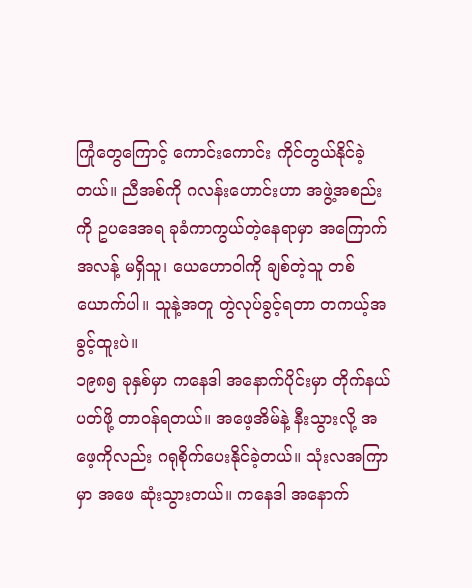ကြုံတွေကြောင့် ကောင်းကောင်း ကိုင်တွယ်နိုင်ခဲ့တယ်။ ညီအစ်ကို ဂလန်းဟောင်းဟာ အဖွဲ့အစည်းကို ဥပဒေအရ ခုခံကာကွယ်တဲ့နေရာမှာ အကြောက်အလန့် မရှိသူ၊ ယေဟောဝါကို ချစ်တဲ့သူ တစ်ယောက်ပါ။ သူနဲ့အတူ တွဲလုပ်ခွင့်ရတာ တကယ့်အခွင့်ထူးပဲ။
၁၉၈၅ ခုနှစ်မှာ ကနေဒါ အနောက်ပိုင်းမှာ တိုက်နယ်ပတ်ဖို့ တာဝန်ရတယ်။ အဖေ့အိမ်နဲ့ နီးသွားလို့ အဖေ့ကိုလည်း ဂရုစိုက်ပေးနိုင်ခဲ့တယ်။ သုံးလအကြာမှာ အဖေ ဆုံးသွားတယ်။ ကနေဒါ အနောက်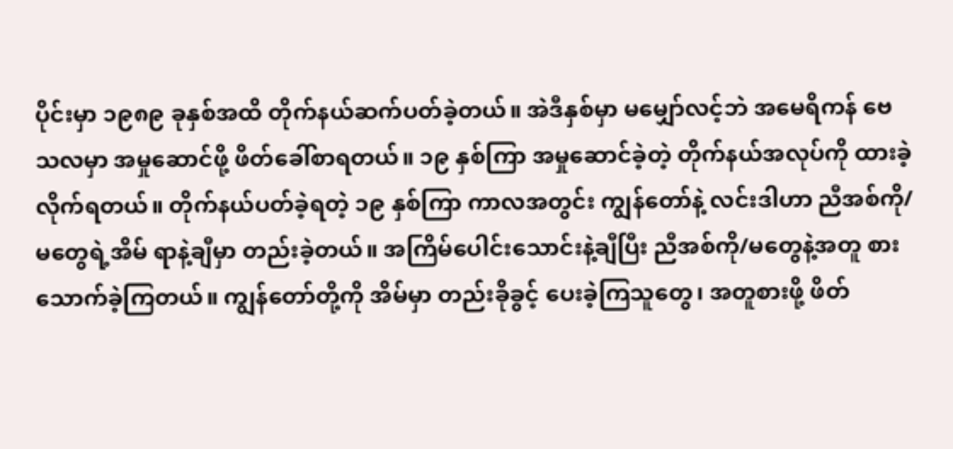ပိုင်းမှာ ၁၉၈၉ ခုနှစ်အထိ တိုက်နယ်ဆက်ပတ်ခဲ့တယ်။ အဲဒီနှစ်မှာ မမျှော်လင့်ဘဲ အမေရိကန် ဗေသလမှာ အမှုဆောင်ဖို့ ဖိတ်ခေါ်စာရတယ်။ ၁၉ နှစ်ကြာ အမှုဆောင်ခဲ့တဲ့ တိုက်နယ်အလုပ်ကို ထားခဲ့လိုက်ရတယ်။ တိုက်နယ်ပတ်ခဲ့ရတဲ့ ၁၉ နှစ်ကြာ ကာလအတွင်း ကျွန်တော်နဲ့ လင်းဒါဟာ ညီအစ်ကို/မတွေရဲ့အိမ် ရာနဲ့ချီမှာ တည်းခဲ့တယ်။ အကြိမ်ပေါင်းသောင်းနဲ့ချီပြီး ညီအစ်ကို/မတွေနဲ့အတူ စားသောက်ခဲ့ကြတယ်။ ကျွန်တော်တို့ကို အိမ်မှာ တည်းခိုခွင့် ပေးခဲ့ကြသူတွေ၊ အတူစားဖို့ ဖိတ်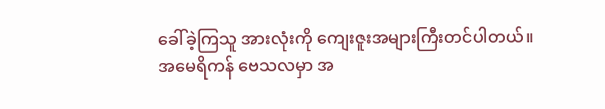ခေါ်ခဲ့ကြသူ အားလုံးကို ကျေးဇူးအများကြီးတင်ပါတယ်။
အမေရိကန် ဗေသလမှာ အ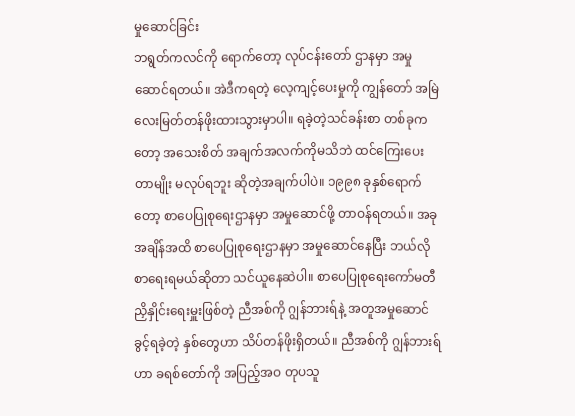မှုဆောင်ခြင်း
ဘရွတ်ကလင်ကို ရောက်တော့ လုပ်ငန်းတော် ဌာနမှာ အမှုဆောင်ရတယ်။ အဲဒီကရတဲ့ လေ့ကျင့်ပေးမှုကို ကျွန်တော် အမြဲ လေးမြတ်တန်ဖိုးထားသွားမှာပါ။ ရခဲ့တဲ့သင်ခန်းစာ တစ်ခုကတော့ အသေးစိတ် အချက်အလက်ကိုမသိဘဲ ထင်ကြေးပေးတာမျိုး မလုပ်ရဘူး ဆိုတဲ့အချက်ပါပဲ။ ၁၉၉၈ ခုနှစ်ရောက်တော့ စာပေပြုစုရေးဌာနမှာ အမှုဆောင်ဖို့ တာဝန်ရတယ်။ အခုအချိန်အထိ စာပေပြုစုရေးဌာနမှာ အမှုဆောင်နေပြီး ဘယ်လိုစာရေးရမယ်ဆိုတာ သင်ယူနေဆဲပါ။ စာပေပြုစုရေးကော်မတီ ညှိနှိုင်းရေးမှူးဖြစ်တဲ့ ညီအစ်ကို ဂျွန်ဘားရ်နဲ့ အတူအမှုဆောင်ခွင့်ရခဲ့တဲ့ နှစ်တွေဟာ သိပ်တန်ဖိုးရှိတယ်။ ညီအစ်ကို ဂျွန်ဘားရ်ဟာ ခရစ်တော်ကို အပြည့်အဝ တုပသူ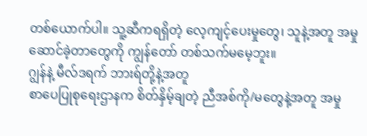တစ်ယောက်ပါ။ သူ့ဆီကရရှိတဲ့ လေ့ကျင့်ပေးမှုတွေ၊ သူနဲ့အတူ အမှုဆောင်ခဲ့တာတွေကို ကျွန်တော် တစ်သက်မမေ့ဘူး။
ဂျွန်နဲ့ မီလ်ဒရက် ဘားရ်တို့နဲ့အတူ
စာပေပြုစုရေးဌာနက စိတ်နှိမ့်ချတဲ့ ညီအစ်ကို/မတွေနဲ့အတူ အမှု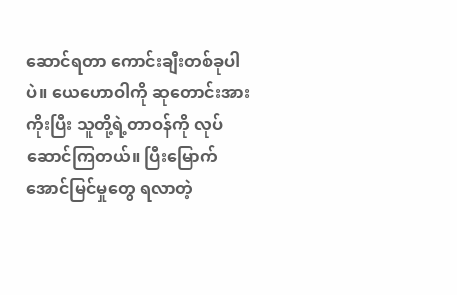ဆောင်ရတာ ကောင်းချီးတစ်ခုပါပဲ။ ယေဟောဝါကို ဆုတောင်းအားကိုးပြီး သူတို့ရဲ့တာဝန်ကို လုပ်ဆောင်ကြတယ်။ ပြီးမြောက်အောင်မြင်မှုတွေ ရလာတဲ့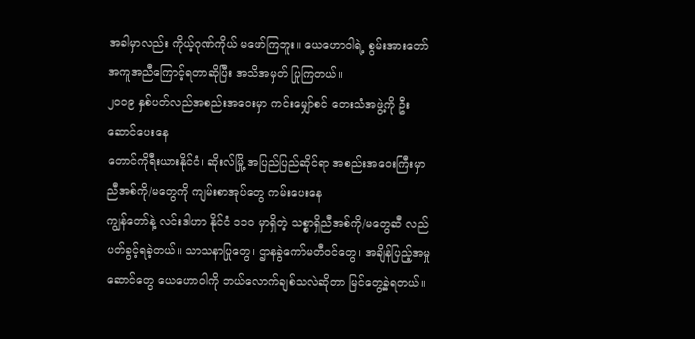အခါမှာလည်း ကိုယ့်ဂုဏ်ကိုယ် မဖော်ကြဘူး။ ယေဟောဝါရဲ့ စွမ်းအားတော် အကူအညီကြောင့်ရတာဆိုပြီး အသိအမှတ် ပြုကြတယ်။
၂၀၀၉ နှစ်ပတ်လည်အစည်းအဝေးမှာ ကင်းမျှော်စင် တေးသံအဖွဲ့ကို ဦးဆောင်ပေးနေ
တောင်ကိုရီးယားနိုင်ငံ၊ ဆိုးလ်မြို့ အပြည်ပြည်ဆိုင်ရာ အစည်းအဝေးကြီးမှာ ညီအစ်ကို/မတွေကို ကျမ်းစာအုပ်တွေ ကမ်းပေးနေ
ကျွန်တော်နဲ့ လင်းဒါဟာ နိုင်ငံ ၁၁၀ မှာရှိတဲ့ သစ္စာရှိညီအစ်ကို/မတွေဆီ လည်ပတ်ခွင့်ရခဲ့တယ်။ သာသနာပြုတွေ၊ ဌာနခွဲကော်မတီဝင်တွေ၊ အချိန်ပြည့်အမှုဆောင်တွေ ယေဟောဝါကို ဘယ်လောက်ချစ်သလဲဆိုတာ မြင်တွေ့ခဲ့ရတယ်။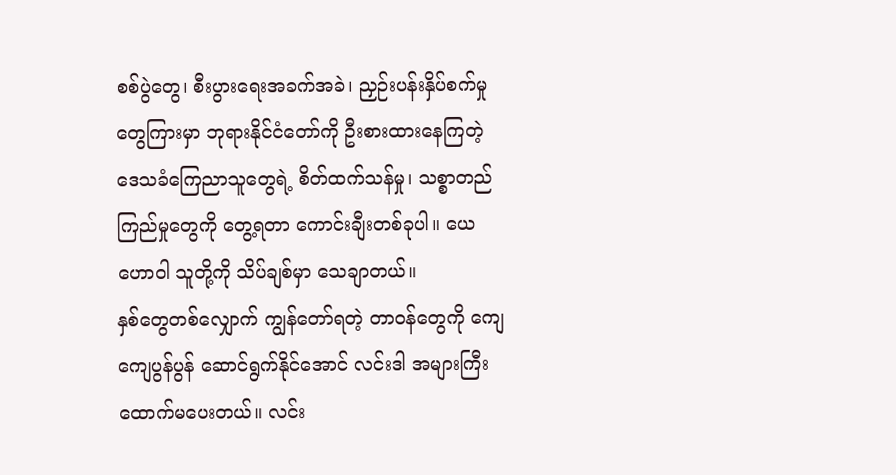စစ်ပွဲတွေ၊ စီးပွားရေးအခက်အခဲ၊ ညှဉ်းပန်းနှိပ်စက်မှုတွေကြားမှာ ဘုရားနိုင်ငံတော်ကို ဦးစားထားနေကြတဲ့ ဒေသခံကြေညာသူတွေရဲ့ စိတ်ထက်သန်မှု၊ သစ္စာတည်ကြည်မှုတွေကို တွေ့ရတာ ကောင်းချီးတစ်ခုပါ။ ယေဟောဝါ သူတို့ကို သိပ်ချစ်မှာ သေချာတယ်။
နှစ်တွေတစ်လျှောက် ကျွန်တော်ရတဲ့ တာဝန်တွေကို ကျေကျေပွန်ပွန် ဆောင်ရွက်နိုင်အောင် လင်းဒါ အများကြီး ထောက်မပေးတယ်။ လင်း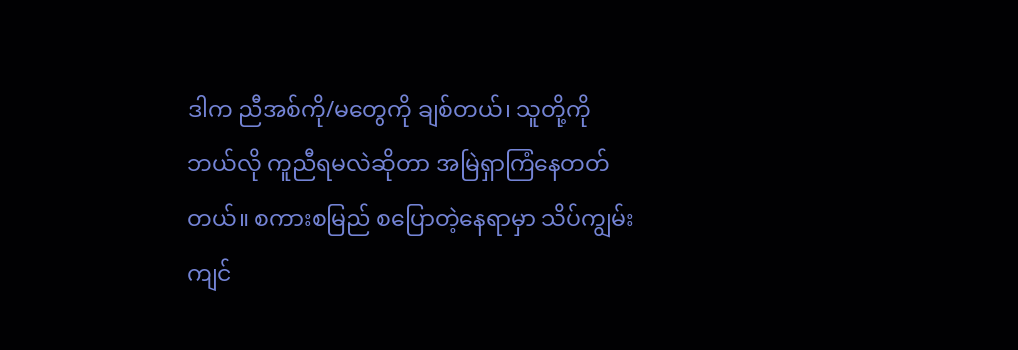ဒါက ညီအစ်ကို/မတွေကို ချစ်တယ်၊ သူတို့ကို ဘယ်လို ကူညီရမလဲဆိုတာ အမြဲရှာကြံနေတတ်တယ်။ စကားစမြည် စပြောတဲ့နေရာမှာ သိပ်ကျွမ်းကျင်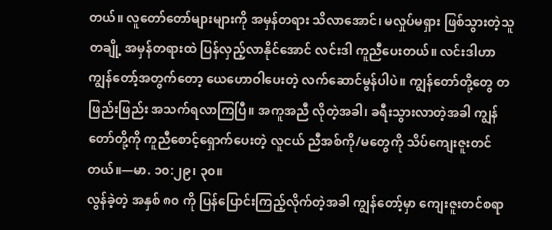တယ်။ လူတော်တော်များများကို အမှန်တရား သိလာအောင်၊ မလှုပ်မရှား ဖြစ်သွားတဲ့သူတချို့ အမှန်တရားထဲ ပြန်လှည့်လာနိုင်အောင် လင်းဒါ ကူညီပေးတယ်။ လင်းဒါဟာ ကျွန်တော့်အတွက်တော့ ယေဟောဝါပေးတဲ့ လက်ဆောင်မွန်ပါပဲ။ ကျွန်တော်တို့တွေ တဖြည်းဖြည်း အသက်ရလာကြပြီ။ အကူအညီ လိုတဲ့အခါ၊ ခရီးသွားလာတဲ့အခါ ကျွန်တော်တို့ကို ကူညီစောင့်ရှောက်ပေးတဲ့ လူငယ် ညီအစ်ကို/မတွေကို သိပ်ကျေးဇူးတင်တယ်။—မာ. ၁၀:၂၉၊ ၃၀။
လွန်ခဲ့တဲ့ အနှစ် ၈၀ ကို ပြန်ပြောင်းကြည့်လိုက်တဲ့အခါ ကျွန်တော့်မှာ ကျေးဇူးတင်စရာ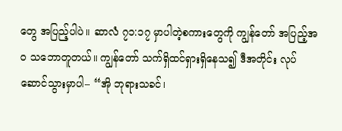တွေ အပြည့်ပါပဲ။ ဆာလံ ၇၁:၁၇ မှာပါတဲ့စကားတွေကို ကျွန်တော် အပြည့်အဝ သဘောတူတယ်။ ကျွန်တော် သက်ရှိထင်ရှားရှိနေသ၍ ဒီအတိုင်း လုပ်ဆောင်သွားမှာပါ– “အို ဘုရားသခင်၊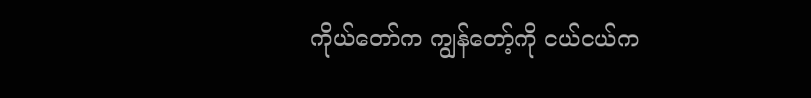ကိုယ်တော်က ကျွန်တော့်ကို ငယ်ငယ်က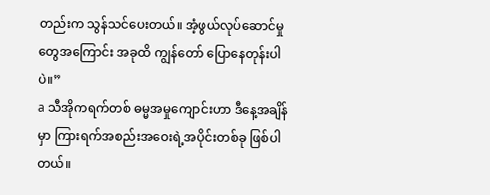တည်းက သွန်သင်ပေးတယ်။ အံ့ဖွယ်လုပ်ဆောင်မှုတွေအကြောင်း အခုထိ ကျွန်တော် ပြောနေတုန်းပါပဲ။”
a သီအိုကရက်တစ် ဓမ္မအမှုကျောင်းဟာ ဒီနေ့အချိန်မှာ ကြားရက်အစည်းအဝေးရဲ့အပိုင်းတစ်ခု ဖြစ်ပါတယ်။